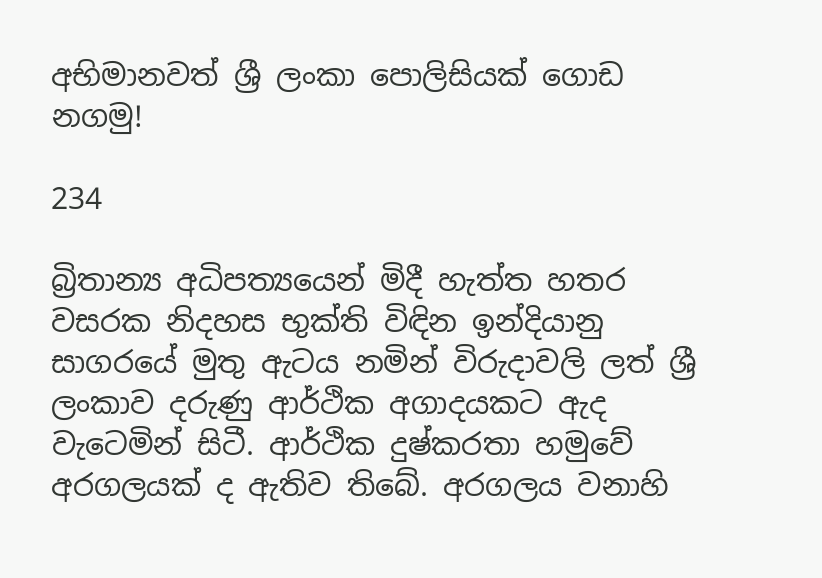අභිමානවත් ශ්‍රී ලංකා පොලිසියක් ගොඩ නගමු!

234

බ්‍රිතාන්‍ය අධිපත්‍යයෙන් මිදී හැත්ත හතර වසරක නිදහස භුක්ති විඳින ඉන්දියානු සාගරයේ මුතු ඇටය නමින් විරුදාවලි ලත් ශ්‍රී ලංකාව දරුණු ආර්ථික අගාදයකට ඇද වැටෙමින් සිටී. ආර්ථික දුෂ්කරතා හමුවේ අරගලයක් ද ඇතිව තිබේ. අරගලය වනාහි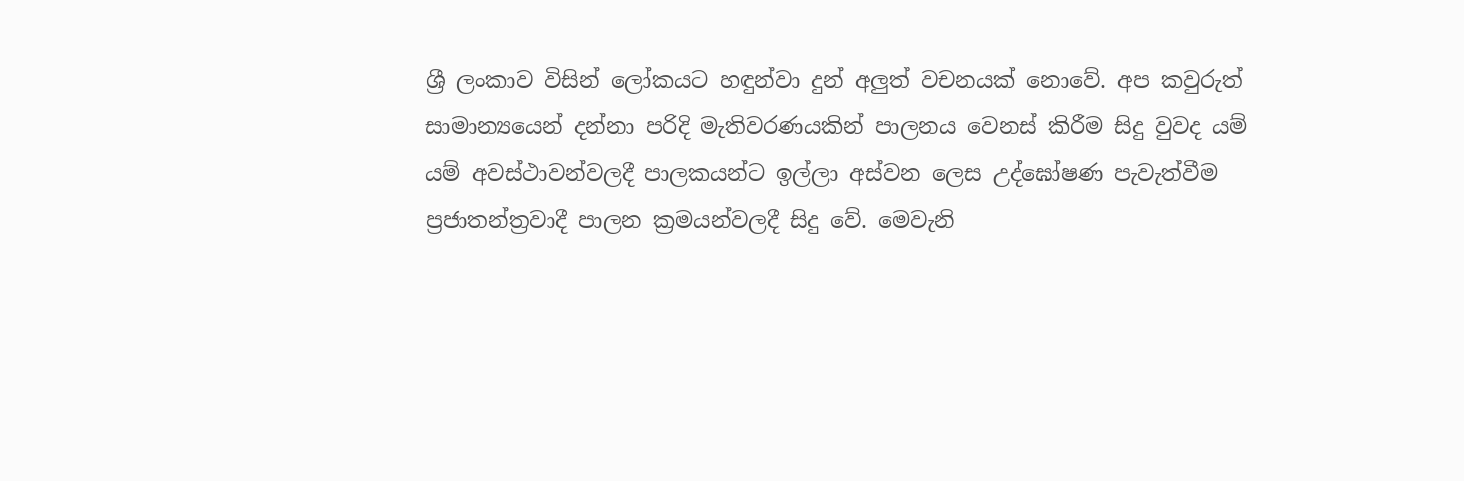ශ්‍රී ලංකාව විසින් ලෝකයට හඳුන්වා දුන් අලුත් වචනයක් නොවේ. අප කවුරුත් සාමාන්‍යයෙන් දන්නා පරිදි මැතිවරණයකින් පාලනය වෙනස් කිරීම සිදු වුවද යම් යම් අවස්ථාවන්වලදී පාලකයන්ට ඉල්ලා අස්වන ලෙස උද්ඝෝෂණ පැවැත්වීම ප්‍රජාතන්ත්‍රවාදී පාලන ක්‍රමයන්වලදී සිදු වේ. මෙවැනි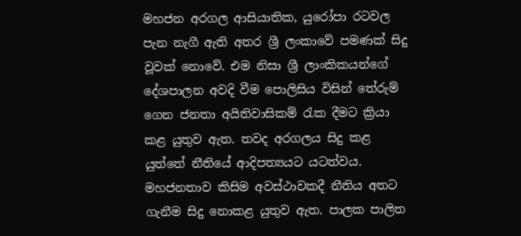මහජන අරගල ආසියාතික, යුරෝපා රටවල පැන නැගී ඇති අතර ශ්‍රී ලංකාවේ පමණක් සිදු වූවක් නොවේ. එම නිසා ශ්‍රී ලාංකිකයන්ගේ දේශපාලන අවදි වීම පොලිසිය විසින් තේරුම් ගෙන ජනතා අයිතිවාසිකම් රැක දීමට ක්‍රියා කළ යුතුව ඇත. තවද අරගලය සිදු කළ යුත්තේ නීතියේ ආදිපත්‍යයට යටත්වය. මහජනතාව කිසිම අවස්ථාවකදී නීතිය අතට ගැනීම සිදු නොකළ යුතුව ඇත. පාලක පාලිත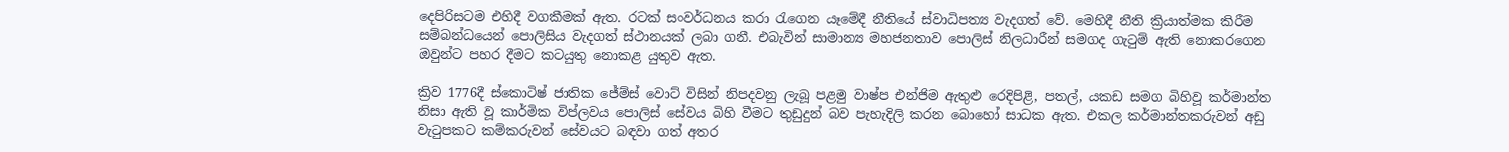දෙපිරිසටම එහිදී වගකීමක් ඇත. රටක් සංවර්ධනය කරා රැගෙන යෑමේදී නීතියේ ස්වාධිපත්‍ය වැදගත් වේ. මෙහිදී නීති ක්‍රියාත්මක කිරීම සම්බන්ධයෙන් පොලිසිය වැදගත් ස්ථානයක් ලබා ගනී. එබැවින් සාමාන්‍ය මහජනතාව පොලිස් නිලධාරීන් සමගද ගැටුම් ඇති නොකරගෙන ඔවුන්ට පහර දීමට කටයුතු නොකළ යුතුව ඇත.

ක්‍රිව 1776දී ස්කොටිෂ් ජාතික ජේම්ස් වොට් විසින් නිපදවනු ලැබූ පළමු වාෂ්ප එන්ජිම ඇතුළු රෙදිපිළි, පතල්, යකඩ සමග බිහිවූ කර්මාන්ත නිසා ඇති වූ කාර්මික විප්ලවය පොලිස් සේවය බිහි වීමට තුඩුදුන් බව පැහැදිලි කරන බොහෝ සාධක ඇත. එකල කර්මාන්තකරුවන් අඩු වැටුපකට කම්කරුවන් සේවයට බඳවා ගත් අතර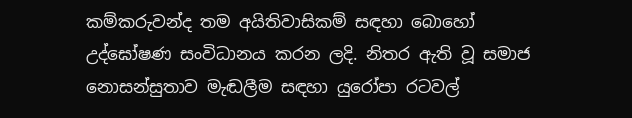කම්කරුවන්ද තම අයිතිවාසිකම් සඳහා බොහෝ උද්ඝෝෂණ සංවිධානය කරන ලදි. නිතර ඇති වූ සමාජ නොසන්සුතාව මැඬලීම සඳහා යුරෝපා රටවල්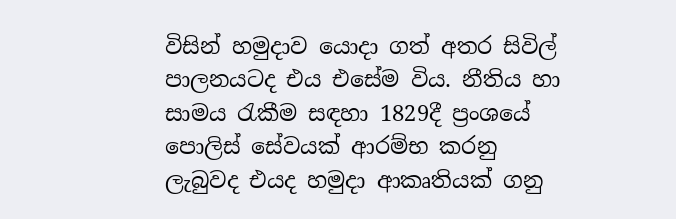විසින් හමුදාව යොදා ගත් අතර සිවිල් පාලනයටද එය එසේම විය. නීතිය හා සාමය රැකීම සඳහා 1829දී ප්‍රංශයේ පොලිස් සේවයක් ආරම්භ කරනු ලැබුවද එයද හමුදා ආකෘතියක් ගනු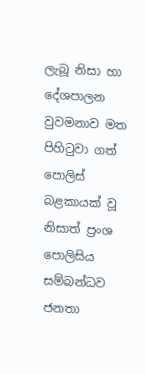ලැබූ නිසා හා දේශපාලන වුවමනාව මත පිහිටුවා ගත් පොලිස් බළකායක් වූ නිසාත් ප්‍රංශ පොලිසිය සම්බන්ධව ජනතා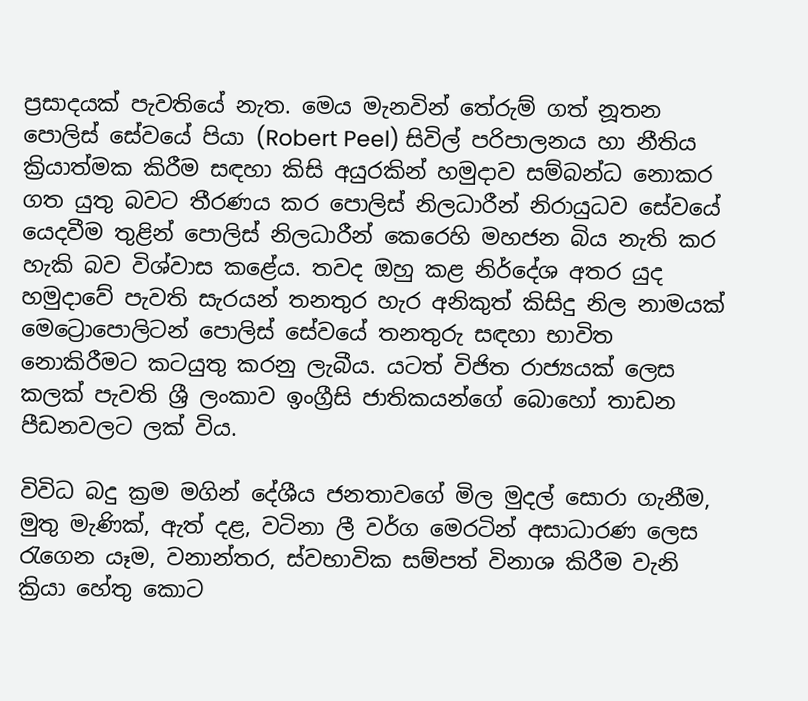ප්‍රසාදයක් පැවතියේ නැත. මෙය මැනවින් තේරුම් ගත් නූතන පොලිස් සේවයේ පියා (Robert Peel) සිවිල් පරිපාලනය හා නීතිය ක්‍රියාත්මක කිරීම සඳහා කිසි අයුරකින් හමුදාව සම්බන්ධ නොකර ගත යුතු බවට තීරණය කර පොලිස් නිලධාරීන් නිරායුධව සේවයේ යෙදවීම තුළින් පොලිස් නිලධාරීන් කෙරෙහි මහජන බිය නැති කර හැකි බව විශ්වාස කළේය. තවද ඔහු කළ නිර්දේශ අතර යුද හමුදාවේ පැවති සැරයන් තනතුර හැර අනිකුත් කිසිදු නිල නාමයක් මෙට්‍රොපොලිටන් පොලිස් සේවයේ තනතුරු සඳහා භාවිත නොකිරීමට කටයුතු කරනු ලැබීය. යටත් විජිත රාජ්‍යයක් ලෙස කලක් පැවති ශ්‍රී ලංකාව ඉංග්‍රීසි ජාතිකයන්ගේ බොහෝ තාඩන පීඩනවලට ලක් විය.

විවිධ බදු ක්‍රම මගින් දේශීය ජනතාවගේ මිල මුදල් සොරා ගැනීම, මුතු මැණික්, ඇත් දළ, වටිනා ලී වර්ග මෙරටින් අසාධාරණ ලෙස රැගෙන යෑම, වනාන්තර, ස්වභාවික සම්පත් විනාශ කිරීම වැනි ක්‍රියා හේතු කොට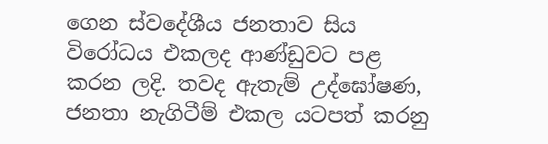ගෙන ස්වදේශීය ජනතාව සිය විරෝධය එකලද ආණ්ඩුවට පළ කරන ලදි. තවද ඇතැම් උද්ඝෝෂණ, ජනතා නැගිටීම් එකල යටපත් කරනු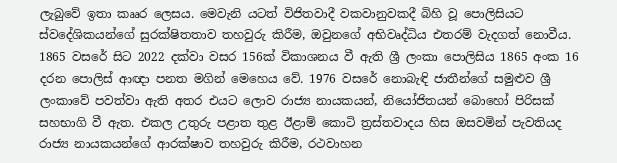ලැබුවේ ඉතා කෲර ලෙසය. මෙවැනි යටත් විජිතවාදී වකවානුවකදී බිහි වූ පොලිසියට ස්වදේශිකයන්ගේ සුරක්ෂිතතාව තහවුරු කිරීම, ඔවුනගේ අභිවෘද්ධිය එතරම් වැදගත් නොවීය. 1865 වසරේ සිට 2022 දක්වා වසර 156ක් විකාශනය වී ඇති ශ්‍රී ලංකා පොලිසිය 1865 අංක 16 දරන පොලිස් ආඥා පනත මගින් මෙහෙය වේ. 1976 වසරේ නොබැඳි ජාතීන්ගේ සමුළුව ශ්‍රී ලංකාවේ පවත්වා ඇති අතර එයට ලොව රාජ්‍ය නායකයන්, නියෝජිතයන් බොහෝ පිරිසක් සහභාගි වී ඇත. එකල උතුරු පළාත තුළ ඊළාම් කොටි ත්‍රස්තවාදය හිස ඔසවමින් පැවතියද රාජ්‍ය නායකයන්ගේ ආරක්ෂාව තහවුරු කිරීම, රථවාහන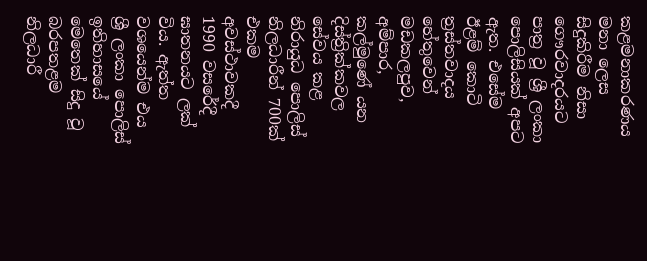කළමනාකරණය මනා ලෙස සිදුකිරීම නිසා ගෞරවාදරයට පාත්‍ර වූ ශ්‍රී ලංකා පොලිසියක් අපට ඇත. එසේම ඊළම් කොටි ත්‍රස්තවාදය හේතුවෙන් මඩකලපුව, අම්පාර, කල්මුණේ යන දිස්ත්‍රික්කවල සේවය කළ නිරායුධ පොලිස් නිලධාරීන් 700ක් එකම අවස්ථාවකදී 1990 වසරේදී ඝාතනයට ලක් විය. ඇත්ත වශයෙන්ම එය ශ්‍රී ලංකා පොලිස් ඉතිහාසයේ මෙතෙක් සිදු වූ බරපතළම නිලධාරී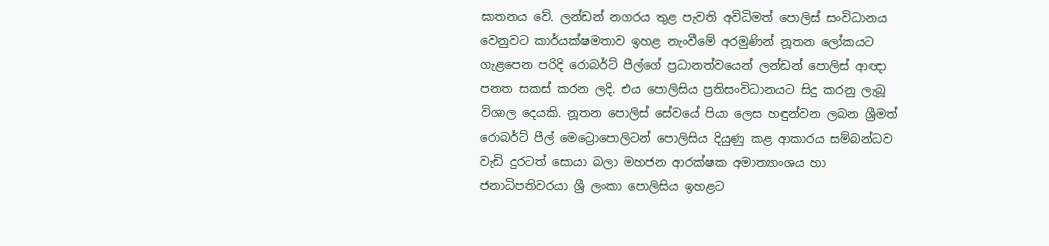ඝාතනය වේ. ලන්ඩන් නගරය තුළ පැවති අවිධිමත් පොලිස් සංවිධානය වෙනුවට කාර්යක්ෂමතාව ඉහළ නැංවීමේ අරමුණින් නූතන ලෝකයට ගැළපෙන පරිදි රොබර්ට් පීල්ගේ ප්‍රධානත්වයෙන් ලන්ඩන් පොලිස් ආඥා පනත සකස් කරන ලදි. එය පොලිසිය ප්‍රතිසංවිධානයට සිදු කරනු ලැබූ විශාල දෙයකි. නූතන පොලිස් සේවයේ පියා ලෙස හඳුන්වන ලබන ශ්‍රීමත් රොබර්ට් පීල් මෙට්‍රොපොලිටන් පොලිසිය දියුණු කළ ආකාරය සම්බන්ධව වැඩි දුරටත් සොයා බලා මහජන ආරක්ෂක අමාත්‍යාංශය හා ජනාධිපතිවරයා ශ්‍රී ලංකා පොලිසිය ඉහළට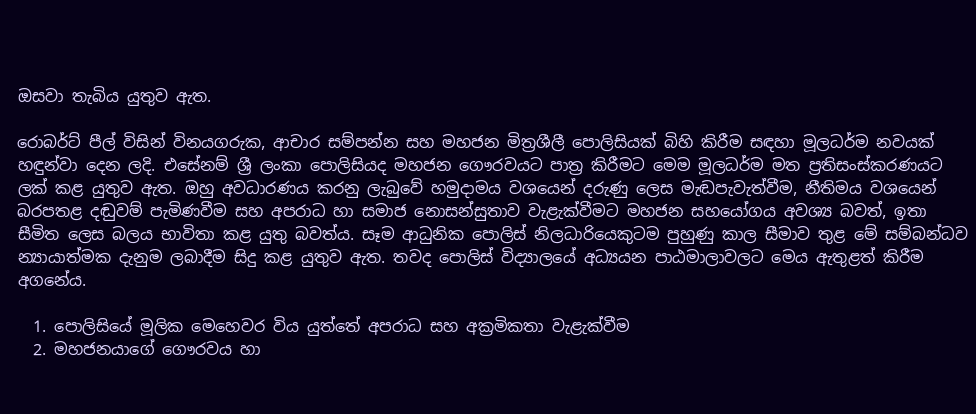ඔසවා තැබිය යුතුව ඇත.

රොබර්ට් පීල් විසින් විනයගරුක, ආචාර සම්පන්න සහ මහජන මිත්‍රශීලී පොලිසියක් බිහි කිරීම සඳහා මූලධර්ම නවයක් හඳුන්වා දෙන ලදි. එසේනම් ශ්‍රී ලංකා පොලිසියද මහජන ගෞරවයට පාත්‍ර කිරීමට මෙම මූලධර්ම මත ප්‍රතිසංස්කරණයට ලක් කළ යුතුව ඇත. ඔහු අවධාරණය කරනු ලැබුවේ හමුදාමය වශයෙන් දරුණු ලෙස මැඬපැවැත්වීම, නීතිමය වශයෙන් බරපතළ දඬුවම් පැමිණවීම සහ අපරාධ හා සමාජ නොසන්සුතාව වැළැක්වීමට මහජන සහයෝගය අවශ්‍ය බවත්, ඉතා සීමිත ලෙස බලය භාවිතා කළ යුතු බවත්ය. සෑම ආධුනික පොලිස් නිලධාරියෙකුටම පුහුණු කාල සීමාව තුළ මේ සම්බන්ධව න්‍යායාත්මක දැනුම ලබාදීම සිදු කළ යුතුව ඇත. තවද පොලිස් විද්‍යාලයේ අධ්‍යයන පාඨමාලාවලට මෙය ඇතුළත් කිරීම අගනේය.

  1. පොලිසියේ මූලික මෙහෙවර විය යුත්තේ අපරාධ සහ අක්‍රමිකතා වැළැක්වීම
  2. මහජනයාගේ ගෞරවය හා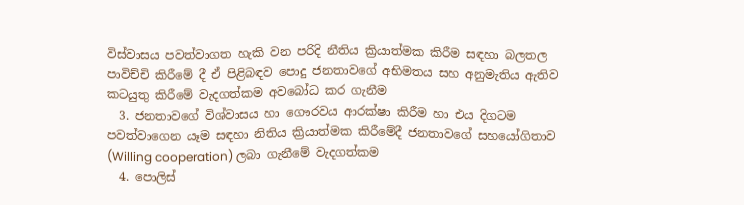විස්වාසය පවත්වාගත හැකි වන පරිදි නීතිය ක්‍රියාත්මක කිරීම සඳහා බලතල පාවිච්චි කිරීමේ දී ඒ පිළිබඳව පොදු ජනතාවගේ අභිමතය සහ අනුමැතිය ඇතිව කටයුතු කිරීමේ වැදගත්කම අවබෝධ කර ගැනීම
  3. ජනතාවගේ විශ්වාසය හා ගෞරවය ආරක්ෂා කිරීම හා එය දිගටම පවත්වාගෙන යෑම සඳහා නිතිය ක්‍රියාත්මක කිරීමේදී ජනතාවගේ සහයෝගිතාව (Willing cooperation) ලබා ගැනීමේ වැදගත්කම
  4. පොලිස්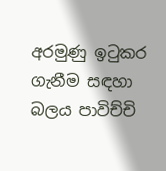අරමුණු ඉටුකර ගැනීම සඳහා බලය පාවිච්චි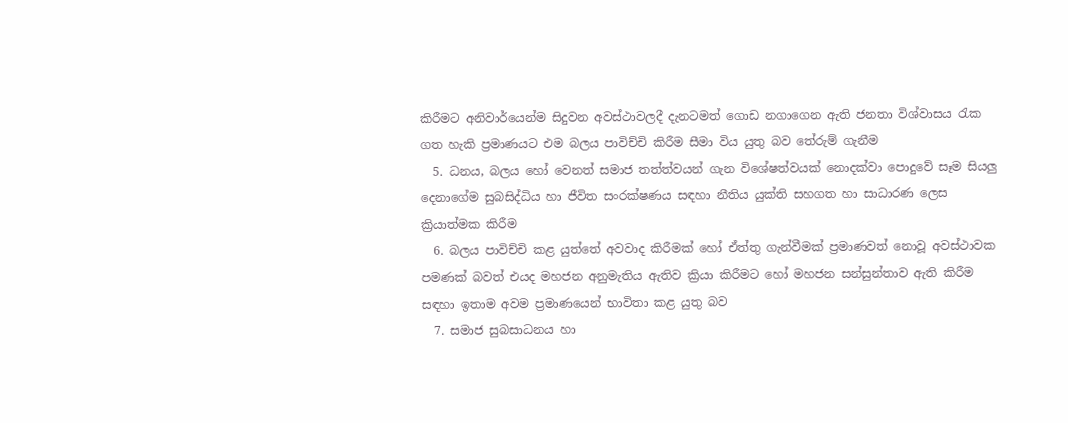කිරීමට අනිවාර්යෙන්ම සිදුවන අවස්ථාවලදී දැනටමත් ගොඩ නගාගෙන ඇති ජනතා විශ්වාසය රැක ගත හැකි ප්‍රමාණයට එම බලය පාවිච්චි කිරීම සීමා විය යුතු බව තේරුම් ගැනීම
  5. ධනය, බලය හෝ වෙනත් සමාජ තත්ත්වයන් ගැන විශේෂත්වයක් නොදක්වා පොදුවේ සෑම සියලු දෙනාගේම සුබසිද්ධිය හා ජීවිත සංරක්ෂණය සඳහා නීතිය යුක්ති සහගත හා සාධාරණ ලෙස ක්‍රියාත්මක කිරීම
  6. බලය පාවිච්චි කළ යුත්තේ අවවාද කිරීමක් හෝ ඒත්තු ගැන්වීමක් ප්‍රමාණවත් නොවූ අවස්ථාවක පමණක් බවත් එයද මහජන අනුමැතිය ඇතිව ක්‍රියා කිරීමට හෝ මහජන සන්සුන්තාව ඇති කිරීම සඳහා ඉතාම අවම ප්‍රමාණයෙන් භාවිතා කළ යුතු බව
  7. සමාජ සුබසාධනය හා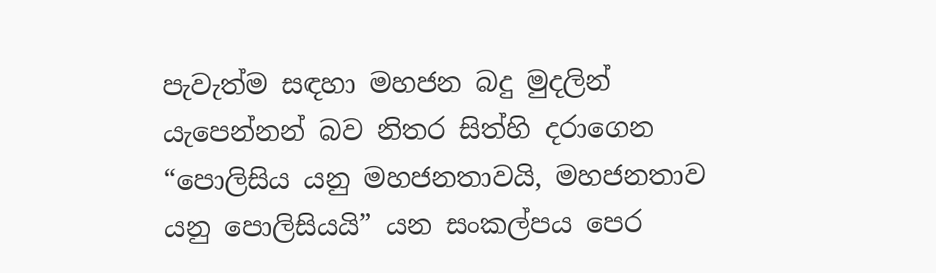පැවැත්ම සඳහා මහජන බදු මුදලින් යැපෙන්නන් බව නිතර සිත්හි දරාගෙන “පොලිසිය යනු මහජනතාවයි, මහජනතාව යනු පොලිසියයි” යන සංකල්පය පෙර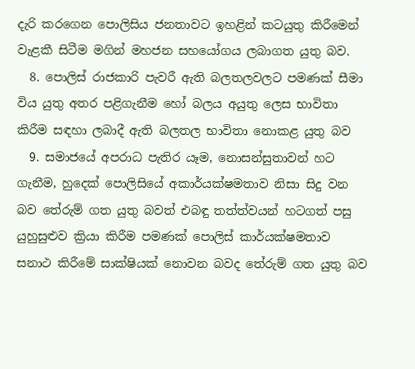දැරි කරගෙන පොලිසිය ජනතාවට ඉහළින් කටයුතු කිරීමෙන් වැළකී සිටීම මගින් මහජන සහයෝගය ලබාගත යුතු බව.
  8. පොලිස් රාජකාරි පැවරී ඇති බලතලවලට පමණක් සීමා විය යුතු අතර පළිගැනීම හෝ බලය අයුතු ලෙස භාවිතා කිරීම සඳහා ලබාදී ඇති බලතල භාවිතා නොකළ යුතු බව
  9. සමාජයේ අපරාධ පැතිර යෑම, නොසන්සුතාවන් හට ගැනීම, හුදෙක් පොලිසියේ අකාර්යක්ෂමතාව නිසා සිදු වන බව තේරුම් ගත යුතු බවත් එබඳු තත්ත්වයන් හටගත් පසු යුහුසුළුව ක්‍රියා කිරීම පමණක් පොලිස් කාර්යක්ෂමතාව සනාථ කිරීමේ සාක්ෂියක් නොවන බවද තේරුම් ගත යුතු බව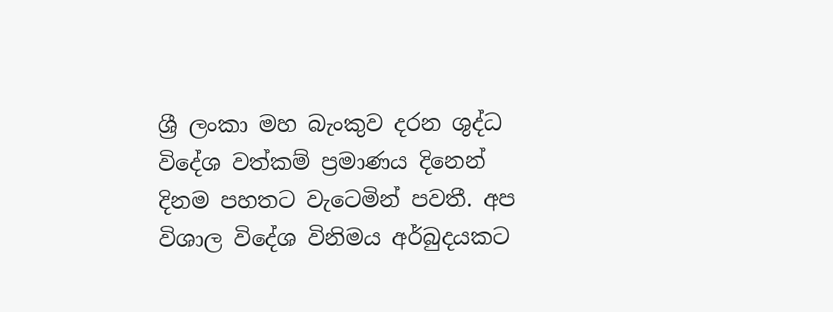ශ්‍රී ලංකා මහ බැංකුව දරන ශුද්ධ විදේශ වත්කම් ප්‍රමාණය දිනෙන් දිනම පහතට වැටෙමින් පවතී. අප විශාල විදේශ විනිමය අර්බුදයකට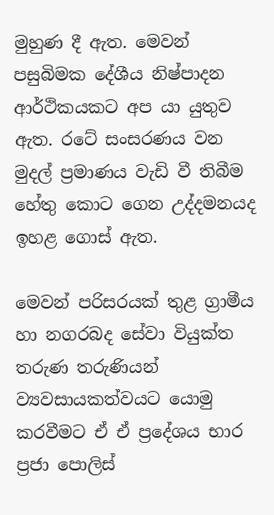මුහුණ දී ඇත. මෙවන් පසුබිමක දේශීය නිෂ්පාදන ආර්ථිකයකට අප යා යුතුව ඇත. රටේ සංසරණය වන මුදල් ප්‍රමාණය වැඩි වී තිබීම හේතු කොට ගෙන උද්දමනයද ඉහළ ගොස් ඇත.

මෙවන් පරිසරයක් තුළ ග්‍රාමීය හා නගරබද සේවා වියුක්ත තරුණ තරුණියන් ව්‍යවසායකත්වයට යොමු කරවීමට ඒ ඒ ප්‍රදේශය භාර ප්‍රජා පොලිස්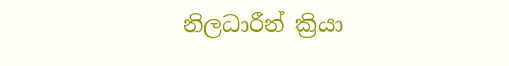නිලධාරීන් ක්‍රියා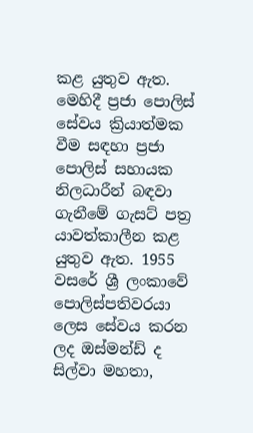කළ යුතුව ඇත. මෙහිදී ප්‍රජා පොලිස් සේවය ක්‍රියාත්මක වීම සඳහා ප්‍රජා පොලිස් සහායක නිලධාරීන් බඳවා ගැනීමේ ගැසට් පත්‍ර යාවත්කාලීන කළ යුතුව ඇත. 1955 වසරේ ශ්‍රී ලංකාවේ පොලිස්පතිවරයා ලෙස සේවය කරන ලද ඔස්මන්ඩ් ද සිල්වා මහතා,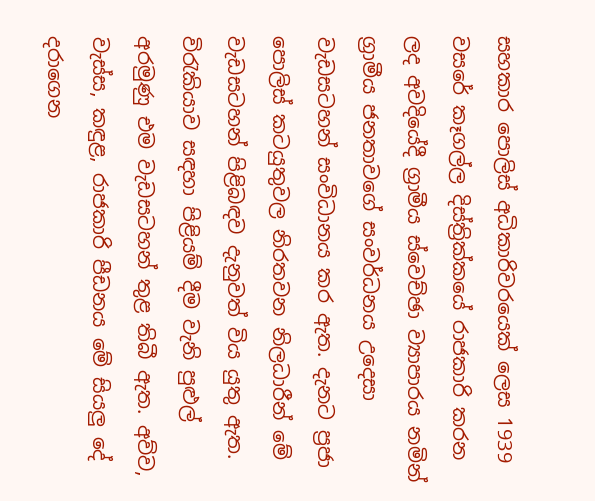සහකාර පොලිස් අධිකාරිවරයෙක් ලෙස 1939 වසරේ කෑගල්ල දිස්ත්‍රික්කයේ රාජකාරි කරන ලද අවදියේදී ග්‍රාමීය ස්වෙච්ඡා ව්‍යාපාරය නමින් ග්‍රාමීය ජනතාවගේ සංවර්ධනය උදෙසා වැඩසටහන් සංවිධානය කර ඇත. දැනට ප්‍රජා පොලිස් කටයුතුවල නිරතවන නිලධාරීන් මේ වැඩසටහන් පිළිබඳව දැනුවත් විය යුතු ඇත. විරැකියාව සඳහා පිළියම් දීම වැනි පුළුල් අරමුණු එම වැඩසටහන් තුළ තිබී ඇත. අව්ව, වැස්ස, කඳුළ, රාජකාරි පීඩනය මේ සියලු දේ දරාගෙන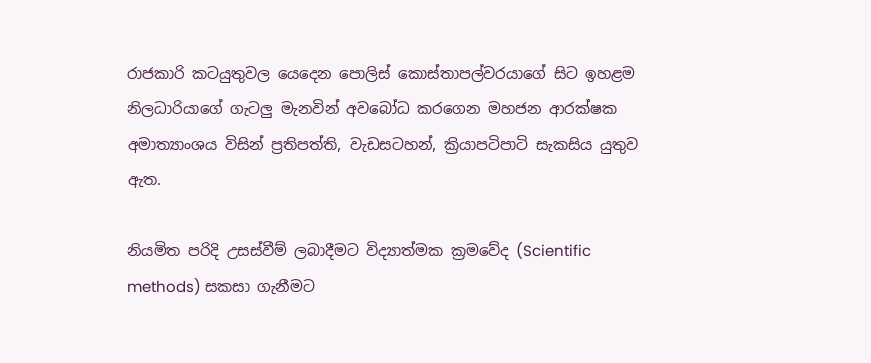රාජකාරි කටයුතුවල යෙදෙන පොලිස් කොස්තාපල්වරයාගේ සිට ඉහළම නිලධාරියාගේ ගැටලු මැනවින් අවබෝධ කරගෙන මහජන ආරක්ෂක අමාත්‍යාංශය විසින් ප්‍රතිපත්ති, වැඩසටහන්, ක්‍රියාපටිපාටි සැකසිය යුතුව ඇත.

නියමිත පරිදි උසස්වීම් ලබාදීමට විද්‍යාත්මක ක්‍රමවේද (Scientific methods) සකසා ගැනීමට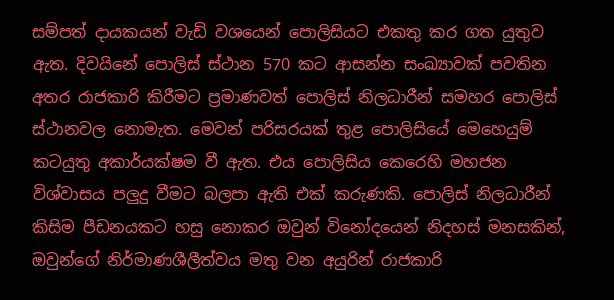සම්පත් දායකයන් වැඩි වශයෙන් පොලිසියට එකතු කර ගත යුතුව ඇත. දිවයිනේ පොලිස් ස්ථාන 570 කට ආසන්න සංඛ්‍යාවක් පවතින අතර රාජකාරි කිරීමට ප්‍රමාණවත් පොලිස් නිලධාරීන් සමහර පොලිස් ස්ථානවල නොමැත. මෙවන් පරිසරයක් තුළ පොලිසියේ මෙහෙයුම් කටයුතු අකාර්යක්ෂම වී ඇත. එය පොලිසිය කෙරෙහි මහජන විශ්වාසය පලුදු වීමට බලපා ඇති එක් කරුණකි. පොලිස් නිලධාරීන් කිසිම පීඩනයකට හසු නොකර ඔවුන් විනෝදයෙන් නිදහස් මනසකින්, ඔවුන්ගේ නිර්මාණශීලීත්වය මතු වන අයුරින් රාජකාරි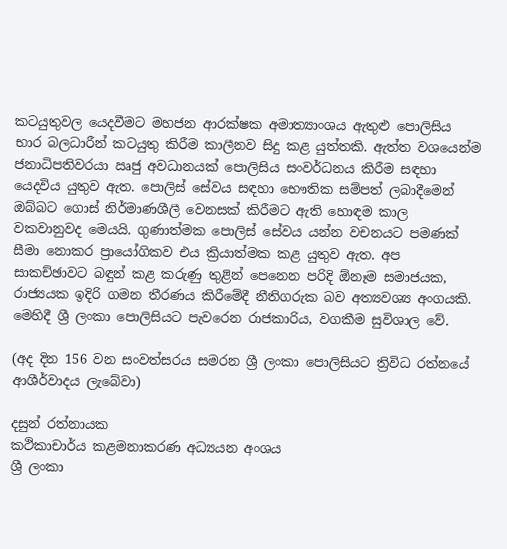කටයුතුවල යෙදවීමට මහජන ආරක්ෂක අමාත්‍යාංශය ඇතුළු පොලිසිය භාර බලධාරීන් කටයුතු කිරීම කාලීනව සිදු කළ යුත්තකි. ඇත්ත වශයෙන්ම ජනාධිපතිවරයා ඍජු අවධානයක් පොලිසිය සංවර්ධනය කිරීම සඳහා යෙදවිය යුතුව ඇත. පොලිස් සේවය සඳහා භෞතික සම්පත් ලබාදීමෙන් ඔබ්බට ගොස් නිර්මාණශීලී වෙනසක් කිරීමට ඇති හොඳම කාල වකවානුවද මෙයයි. ගුණාත්මක පොලිස් සේවය යන්න වචනයට පමණක් සීමා නොකර ප්‍රායෝගිකව එය ක්‍රියාත්මක කළ යුතුව ඇත. අප සාකච්ඡාවට බඳුන් කළ කරුණු තුළින් පෙනෙන පරිදි ඕනෑම සමාජයක, රාජ්‍යයක ඉදිරි ගමන තීරණය කිරීමේදී නීතිගරුක බව අත්‍යවශ්‍ය අංගයකි. මෙහිදී ශ්‍රී ලංකා පොලිසියට පැවරෙන රාජකාරිය, වගකීම සුවිශාල වේ.

(අද දින 156 වන සංවත්සරය සමරන ශ්‍රී ලංකා පොලිසියට ත්‍රිවිධ රත්නයේ ආශීර්වාදය ලැබේවා)

දසුන් රත්නායක
කථිකාචාර්ය කළමනාකරණ අධ්‍යයන අංශය
ශ්‍රී ලංකා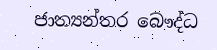ජාත්‍යන්තර බෞද්ධ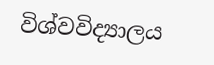විශ්වවිද්‍යාලය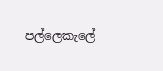පල්ලෙකැලේ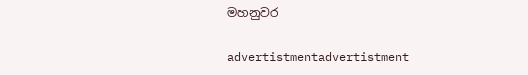මහනුවර

advertistmentadvertistment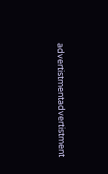advertistmentadvertistment